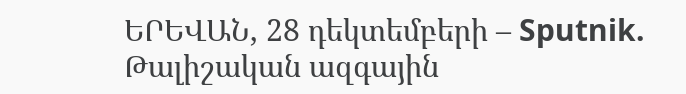ԵՐԵՎԱՆ, 28 դեկտեմբերի – Sputnik. Թալիշական ազգային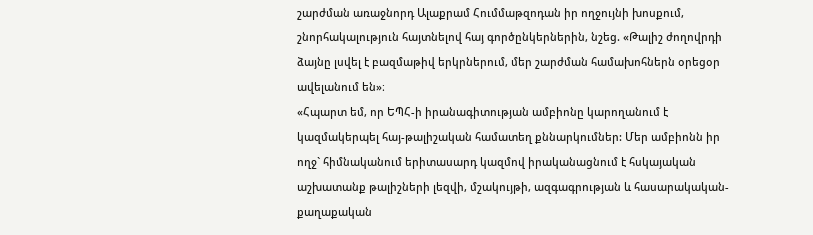շարժման առաջնորդ Ալաքրամ Հումմաթզոդան իր ողջույնի խոսքում, շնորհակալություն հայտնելով հայ գործընկերներին, նշեց. «Թալիշ ժողովրդի ձայնը լսվել է բազմաթիվ երկրներում, մեր շարժման համախոհներն օրեցօր ավելանում են»։
«Հպարտ եմ, որ ԵՊՀ-ի իրանագիտության ամբիոնը կարողանում է կազմակերպել հայ-թալիշական համատեղ քննարկումներ: Մեր ամբիոնն իր ողջ` հիմնականում երիտասարդ կազմով իրականացնում է հսկայական աշխատանք թալիշների լեզվի, մշակույթի, ազգագրության և հասարակական-քաղաքական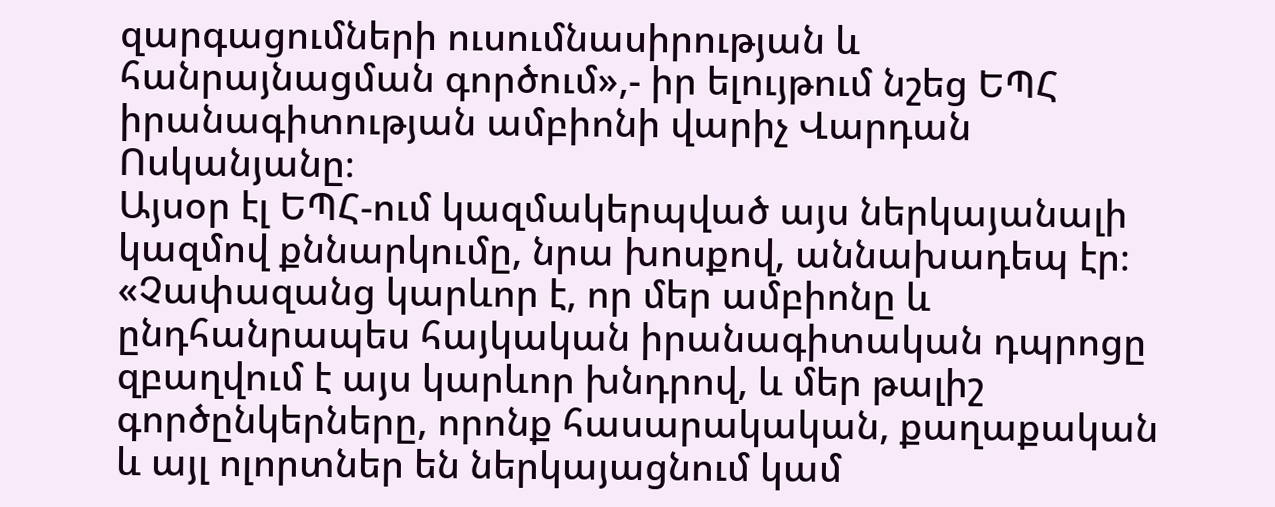զարգացումների ուսումնասիրության և հանրայնացման գործում»,- իր ելույթում նշեց ԵՊՀ իրանագիտության ամբիոնի վարիչ Վարդան Ոսկանյանը։
Այսօր էլ ԵՊՀ-ում կազմակերպված այս ներկայանալի կազմով քննարկումը, նրա խոսքով, աննախադեպ էր։
«Չափազանց կարևոր է, որ մեր ամբիոնը և ընդհանրապես հայկական իրանագիտական դպրոցը զբաղվում է այս կարևոր խնդրով, և մեր թալիշ գործընկերները, որոնք հասարակական, քաղաքական և այլ ոլորտներ են ներկայացնում կամ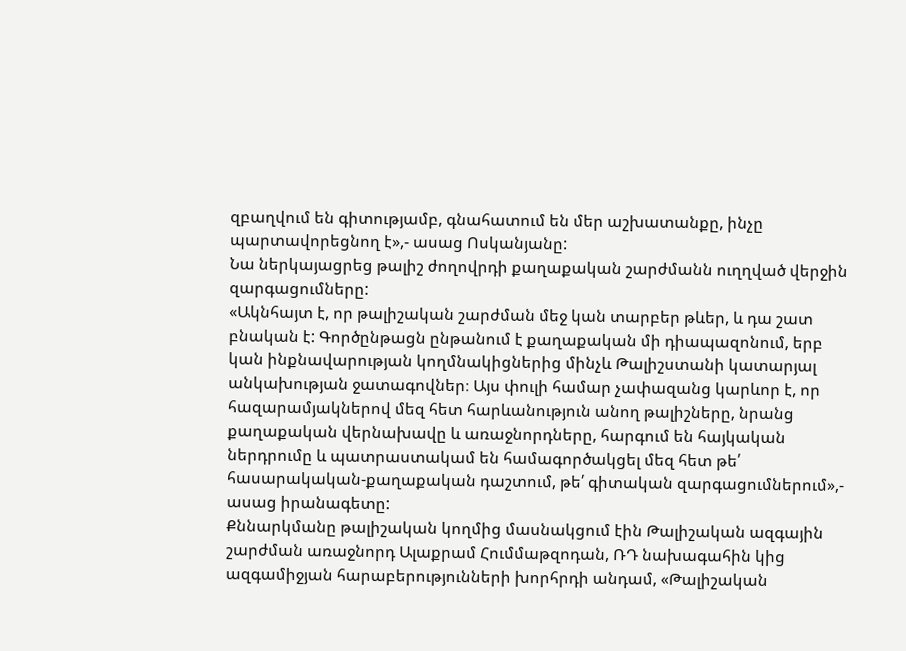զբաղվում են գիտությամբ, գնահատում են մեր աշխատանքը, ինչը պարտավորեցնող է»,- ասաց Ոսկանյանը:
Նա ներկայացրեց թալիշ ժողովրդի քաղաքական շարժմանն ուղղված վերջին զարգացումները:
«Ակնհայտ է, որ թալիշական շարժման մեջ կան տարբեր թևեր, և դա շատ բնական է: Գործընթացն ընթանում է քաղաքական մի դիապազոնում, երբ կան ինքնավարության կողմնակիցներից մինչև Թալիշստանի կատարյալ անկախության ջատագովներ։ Այս փուլի համար չափազանց կարևոր է, որ հազարամյակներով մեզ հետ հարևանություն անող թալիշները, նրանց քաղաքական վերնախավը և առաջնորդները, հարգում են հայկական ներդրումը և պատրաստակամ են համագործակցել մեզ հետ թե՛ հասարակական-քաղաքական դաշտում, թե՛ գիտական զարգացումներում»,- ասաց իրանագետը:
Քննարկմանը թալիշական կողմից մասնակցում էին Թալիշական ազգային շարժման առաջնորդ Ալաքրամ Հումմաթզոդան, ՌԴ նախագահին կից ազգամիջյան հարաբերությունների խորհրդի անդամ, «Թալիշական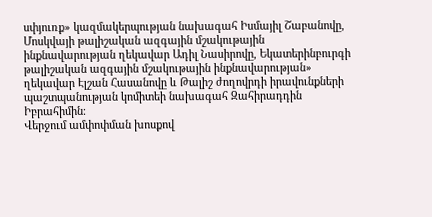սփյուռք» կազմակերպության նախագահ Իսմայիլ Շաբանովը, Մոսկվայի թալիշական ազգային մշակութային ինքնավարության ղեկավար Ադիլ Նասիրովը, Եկատերինբուրգի թալիշական ազգային մշակութային ինքնավարության» ղեկավար Էլշան Հասանովը և Թալիշ ժողովրդի իրավունքների պաշտպանության կոմիտեի նախագահ Զահիրադդին Իբրահիմին։
Վերջում ամփոփման խոսքով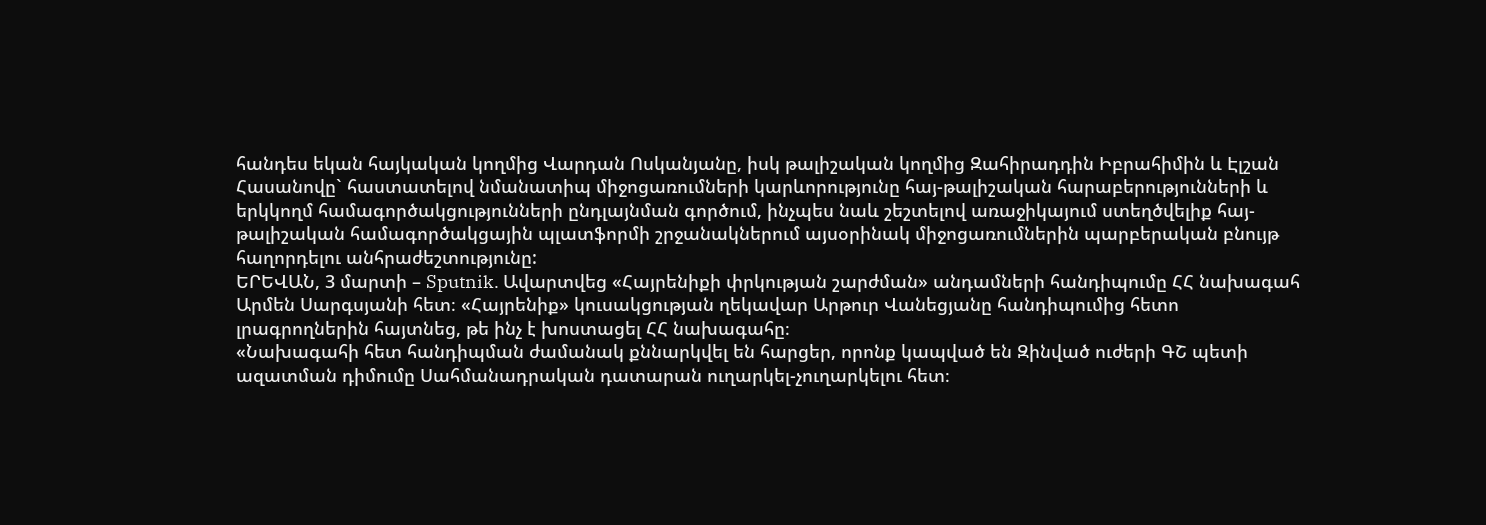հանդես եկան հայկական կողմից Վարդան Ոսկանյանը, իսկ թալիշական կողմից Զահիրադդին Իբրահիմին և Էլշան Հասանովը` հաստատելով նմանատիպ միջոցառումների կարևորությունը հայ-թալիշական հարաբերությունների և երկկողմ համագործակցությունների ընդլայնման գործում, ինչպես նաև շեշտելով առաջիկայում ստեղծվելիք հայ-թալիշական համագործակցային պլատֆորմի շրջանակներում այսօրինակ միջոցառումներին պարբերական բնույթ հաղորդելու անհրաժեշտությունը:
ԵՐԵՎԱՆ, 3 մարտի – Sputnik. Ավարտվեց «Հայրենիքի փրկության շարժման» անդամների հանդիպումը ՀՀ նախագահ Արմեն Սարգսյանի հետ։ «Հայրենիք» կուսակցության ղեկավար Արթուր Վանեցյանը հանդիպումից հետո լրագրողներին հայտնեց, թե ինչ է խոստացել ՀՀ նախագահը։
«Նախագահի հետ հանդիպման ժամանակ քննարկվել են հարցեր, որոնք կապված են Զինված ուժերի ԳՇ պետի ազատման դիմումը Սահմանադրական դատարան ուղարկել-չուղարկելու հետ։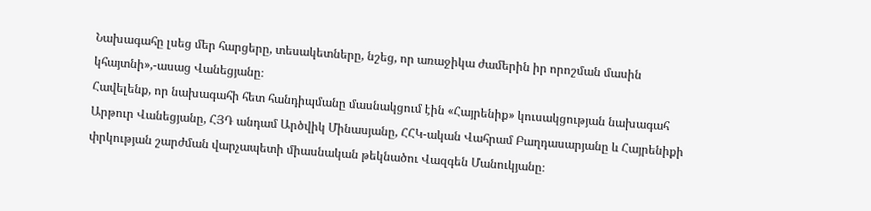Նախագահը լսեց մեր հարցերը, տեսակետները, նշեց, որ առաջիկա ժամերին իր որոշման մասին կհայտնի»,-ասաց Վանեցյանը։
Հավելենք, որ նախագահի հետ հանդիպմանը մասնակցում էին «Հայրենիք» կուսակցության նախագահ Արթուր Վանեցյանը, ՀՅԴ անդամ Արծվիկ Մինասյանը, ՀՀԿ-ական Վահրամ Բաղդասարյանը և Հայրենիքի փրկության շարժման վարչապետի միասնական թեկնածու Վազգեն Մանուկյանը։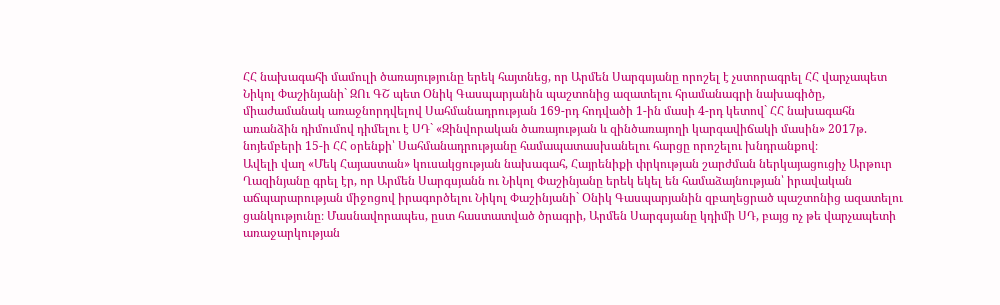ՀՀ նախագահի մամուլի ծառայությունը երեկ հայտնեց, որ Արմեն Սարգսյանը որոշել է չստորագրել ՀՀ վարչապետ Նիկոլ Փաշինյանի` ԶՈւ ԳՇ պետ Օնիկ Գասպարյանին պաշտոնից ազատելու հրամանագրի նախագիծը, միաժամանակ առաջնորդվելով Սահմանադրության 169-րդ հոդվածի 1-ին մասի 4-րդ կետով` ՀՀ նախագահն առանձին դիմումով դիմելու է ՍԴ` «Զինվորական ծառայության և զինծառայողի կարգավիճակի մասին» 2017թ. նոյեմբերի 15-ի ՀՀ օրենքի՝ Սահմանադրությանը համապատասխանելու հարցը որոշելու խնդրանքով։
Ավելի վաղ «Մեկ Հայաստան» կուսակցության նախագահ, Հայրենիքի փրկության շարժման ներկայացուցիչ Արթուր Ղազինյանը գրել էր, որ Արմեն Սարգսյանն ու Նիկոլ Փաշինյանը երեկ եկել են համաձայնության՝ իրավական աճպարարության միջոցով իրագործելու Նիկոլ Փաշինյանի` Օնիկ Գասպարյանին զբաղեցրած պաշտոնից ազատելու ցանկությունը։ Մասնավորապես, ըստ հաստատված ծրագրի, Արմեն Սարգսյանը կդիմի ՍԴ, բայց ոչ թե վարչապետի առաջարկության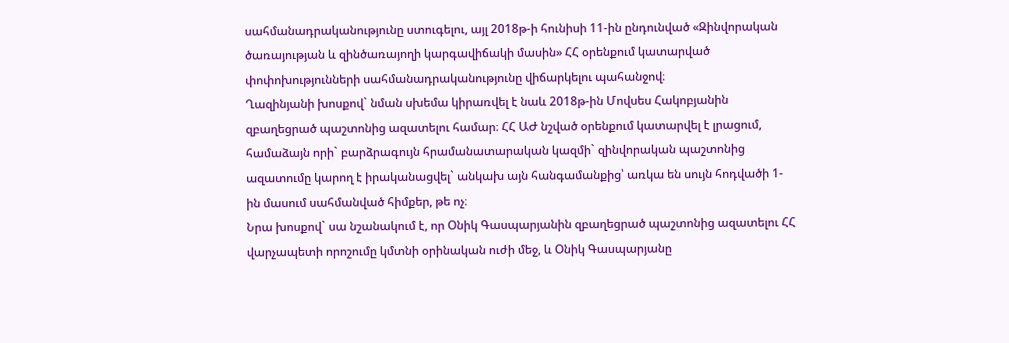սահմանադրականությունը ստուգելու, այլ 2018թ-ի հունիսի 11-ին ընդունված «Զինվորական ծառայության և զինծառայողի կարգավիճակի մասին» ՀՀ օրենքում կատարված փոփոխությունների սահմանադրականությունը վիճարկելու պահանջով։
Ղազինյանի խոսքով` նման սխեմա կիրառվել է նաև 2018թ-ին Մովսես Հակոբյանին զբաղեցրած պաշտոնից ազատելու համար։ ՀՀ ԱԺ նշված օրենքում կատարվել է լրացում, համաձայն որի` բարձրագույն հրամանատարական կազմի` զինվորական պաշտոնից ազատումը կարող է իրականացվել` անկախ այն հանգամանքից՝ առկա են սույն հոդվածի 1-ին մասում սահմանված հիմքեր, թե ոչ։
Նրա խոսքով` սա նշանակում է, որ Օնիկ Գասպարյանին զբաղեցրած պաշտոնից ազատելու ՀՀ վարչապետի որոշումը կմտնի օրինական ուժի մեջ, և Օնիկ Գասպարյանը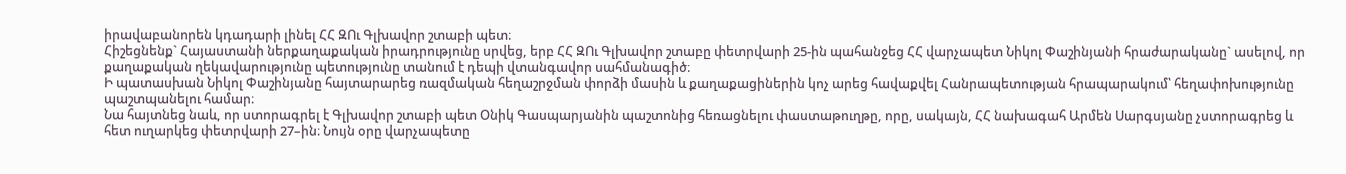իրավաբանորեն կդադարի լինել ՀՀ ԶՈւ Գլխավոր շտաբի պետ։
Հիշեցնենք` Հայաստանի ներքաղաքական իրադրությունը սրվեց, երբ ՀՀ ԶՈւ Գլխավոր շտաբը փետրվարի 25-ին պահանջեց ՀՀ վարչապետ Նիկոլ Փաշինյանի հրաժարականը` ասելով, որ քաղաքական ղեկավարությունը պետությունը տանում է դեպի վտանգավոր սահմանագիծ։
Ի պատասխան Նիկոլ Փաշինյանը հայտարարեց ռազմական հեղաշրջման փորձի մասին և քաղաքացիներին կոչ արեց հավաքվել Հանրապետության հրապարակում՝ հեղափոխությունը պաշտպանելու համար։
Նա հայտնեց նաև, որ ստորագրել է Գլխավոր շտաբի պետ Օնիկ Գասպարյանին պաշտոնից հեռացնելու փաստաթուղթը, որը, սակայն, ՀՀ նախագահ Արմեն Սարգսյանը չստորագրեց և հետ ուղարկեց փետրվարի 27–ին։ Նույն օրը վարչապետը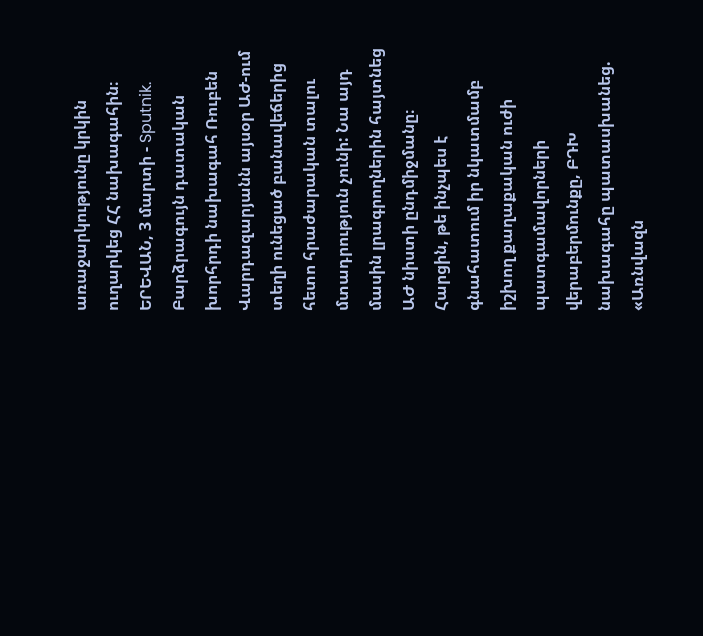առաջարկությունը կրկին ուղարկեց ՀՀ նախագահին։
ԵՐԵՎԱՆ, 3 մարտի - Sputnik. Բարձրագույն դատական խորհրդի նախագահ Ռուբեն Վարդազարյանն այսօր ԱԺ-ում տեղի ունեցած բանավեճերից հետո հրաժարական տալու մտադրություն չունի: Նա այդ մասին լրագրողներին հայտնեց ԱԺ նիստի ընդմիջմանը։
Հարցին, թե ինչպես է գնահատում իր նկատմամբ իշխող քաղաքական ուժի պատգամավորների վերաբերմունքը, ԲԴԽ նախագահը պատասխանեց. «Առնվազն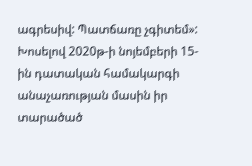ագրեսիվ: Պատճառը չգիտեմ»:
Խոսելով 2020թ-ի նոյեմբերի 15-ին դատական համակարգի անաչառության մասին իր տարածած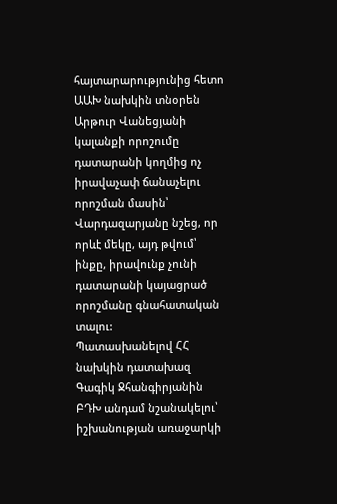հայտարարությունից հետո ԱԱԽ նախկին տնօրեն Արթուր Վանեցյանի կալանքի որոշումը դատարանի կողմից ոչ իրավաչափ ճանաչելու որոշման մասին՝ Վարդազարյանը նշեց, որ որևէ մեկը, այդ թվում՝ ինքը, իրավունք չունի դատարանի կայացրած որոշմանը գնահատական տալու:
Պատասխանելով ՀՀ նախկին դատախազ Գագիկ Ջհանգիրյանին ԲԴԽ անդամ նշանակելու՝ իշխանության առաջարկի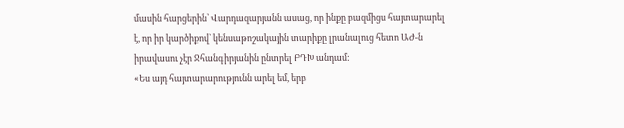մասին հարցերին՝ Վարդազարյանն ասաց, որ ինքը բազմիցս հայտարարել է, որ իր կարծիքով` կենսաթոշակային տարիքը լրանալուց հետո ԱԺ-ն իրավասու չէր Ջհանգիրյանին ընտրել ԲԴԽ անդամ:
«Ես այդ հայտարարությունն արել եմ, երբ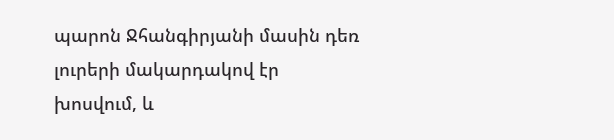պարոն Ջհանգիրյանի մասին դեռ լուրերի մակարդակով էր խոսվում, և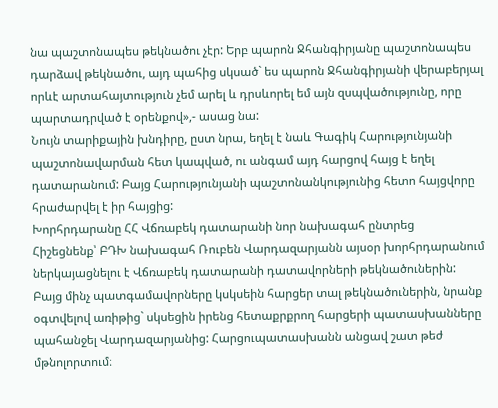նա պաշտոնապես թեկնածու չէր: Երբ պարոն Ջհանգիրյանը պաշտոնապես դարձավ թեկնածու, այդ պահից սկսած` ես պարոն Ջհանգիրյանի վերաբերյալ որևէ արտահայտություն չեմ արել և դրսևորել եմ այն զսպվածությունը, որը պարտադրված է օրենքով»,- ասաց նա:
Նույն տարիքային խնդիրը, ըստ նրա, եղել է նաև Գագիկ Հարությունյանի պաշտոնավարման հետ կապված, ու անգամ այդ հարցով հայց է եղել դատարանում: Բայց Հարությունյանի պաշտոնանկությունից հետո հայցվորը հրաժարվել է իր հայցից:
Խորհրդարանը ՀՀ Վճռաբեկ դատարանի նոր նախագահ ընտրեց
Հիշեցնենք՝ ԲԴԽ նախագահ Ռուբեն Վարդազարյանն այսօր խորհրդարանում ներկայացնելու է Վճռաբեկ դատարանի դատավորների թեկնածուներին:
Բայց մինչ պատգամավորները կսկսեին հարցեր տալ թեկնածուներին, նրանք օգտվելով առիթից` սկսեցին իրենց հետաքրքրող հարցերի պատասխանները պահանջել Վարդազարյանից: Հարցուպատասխանն անցավ շատ թեժ մթնոլորտում։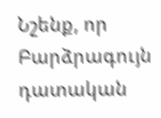Նշենք, որ Բարձրագույն դատական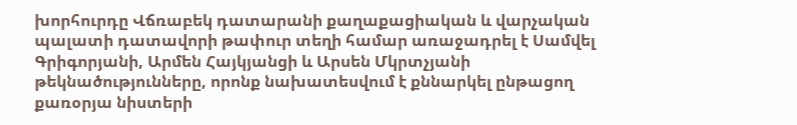խորհուրդը Վճռաբեկ դատարանի քաղաքացիական և վարչական պալատի դատավորի թափուր տեղի համար առաջադրել է Սամվել Գրիգորյանի, Արմեն Հայկյանցի և Արսեն Մկրտչյանի թեկնածությունները, որոնք նախատեսվում է քննարկել ընթացող քառօրյա նիստերի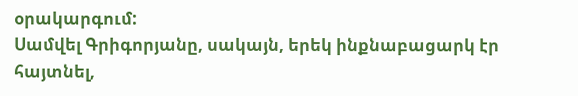օրակարգում:
Սամվել Գրիգորյանը, սակայն, երեկ ինքնաբացարկ էր հայտնել,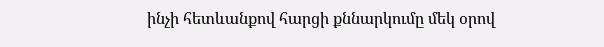ինչի հետևանքով հարցի քննարկումը մեկ օրով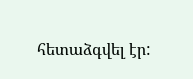հետաձգվել էր: